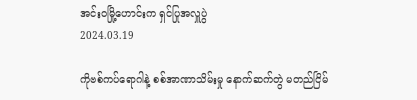အင်းဝမြို့ဟောင်းက ရှင်ပြုအလှူပွဲ
2024.03.19

ကိုဗစ်ကပ်ရောဂါနဲ့ စစ်အာဏာသိမ်းမှု နောက်ဆက်တွဲ မတည်ငြိမ်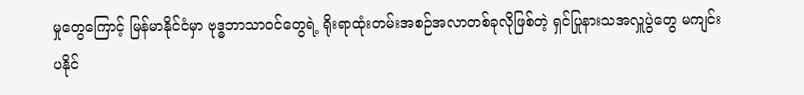မှုတွေကြောင့် မြန်မာနိုင်ငံမှာ ဗုဒ္ဓဘာသာဝင်တွေရဲ့ ရိုးရာထုံးတမ်းအစဉ်အလာတစ်ခုလိုဖြစ်တဲ့ ရှင်ပြုနားသအလှူပွဲတွေ မကျင်းပနိုင်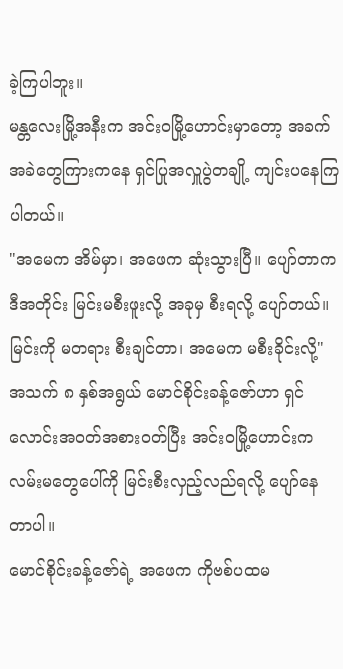ခဲ့ကြပါဘူး။
မန္တလေးမြို့အနီးက အင်းဝမြို့ဟောင်းမှာတော့ အခက်အခဲတွေကြားကနေ ရှင်ပြုအလှူပွဲတချို့ ကျင်းပနေကြပါတယ်။
"အမေက အိမ်မှာ၊ အဖေက ဆုံးသွားပြီ။ ပျော်တာက ဒီအတိုင်း မြင်းမစီးဖူးလို့ အခုမှ စီးရလို့ ပျော်တယ်။ မြင်းကို မတရား စီးချင်တာ၊ အမေက မစီးခိုင်းလို့"
အသက် ၈ နှစ်အရွယ် မောင်စိုင်းခန့်ဇော်ဟာ ရှင်လောင်းအဝတ်အစားဝတ်ပြီး အင်းဝမြို့ဟောင်းက လမ်းမတွေပေါ်ကို မြင်းစီးလှည့်လည်ရလို့ ပျော်နေတာပါ။
မောင်စိုင်းခန့်ဇော်ရဲ့ အဖေက ကိုဗစ်ပထမ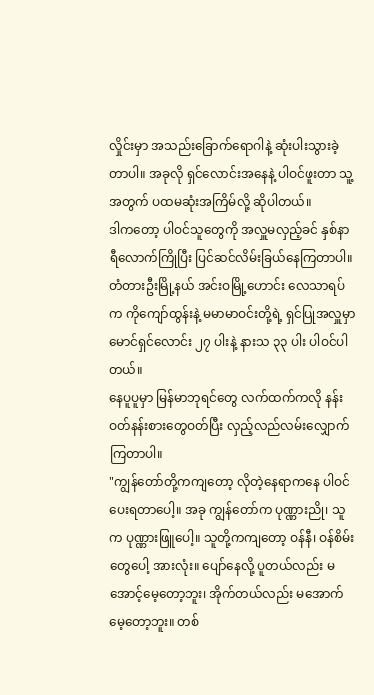လှိုင်းမှာ အသည်းခြောက်ရောဂါနဲ့ ဆုံးပါးသွားခဲ့တာပါ။ အခုလို ရှင်လောင်းအနေနဲ့ ပါဝင်ဖူးတာ သူ့အတွက် ပထမဆုံးအကြိမ်လို့ ဆိုပါတယ်။
ဒါကတော့ ပါဝင်သူတွေကို အလှူမလှည့်ခင် နှစ်နာရီလောက်ကြိုပြီး ပြင်ဆင်လိမ်းခြယ်နေကြတာပါ။
တံတားဦးမြို့နယ် အင်းဝမြို့ဟောင်း လေသာရပ်က ကိုကျော်ထွန်းနဲ့ မမာမာဝင်းတို့ရဲ့ ရှင်ပြုအလှူမှာ မောင်ရှင်လောင်း ၂၇ ပါးနဲ့ နားသ ၃၃ ပါး ပါဝင်ပါတယ်။
နေပူပူမှာ မြန်မာဘုရင်တွေ လက်ထက်ကလို နန်းဝတ်နန်းစားတွေဝတ်ပြီး လှည့်လည်လမ်းလျှောက်ကြတာပါ။
"ကျွန်တော်တို့ကကျတော့ လိုတဲ့နေရာကနေ ပါဝင်ပေးရတာပေါ့။ အခု ကျွန်တော်က ပုဏ္ဏားညို၊ သူက ပုဏ္ဏားဖြူပေါ့။ သူတို့ကကျတော့ ဝန်နီ၊ ဝန်စိမ်းတွေပေါ့ အားလုံး။ ပျော်နေလို့ ပူတယ်လည်း မအောင့်မေ့တော့ဘူး၊ အိုက်တယ်လည်း မအောက်မေ့တော့ဘူး။ တစ်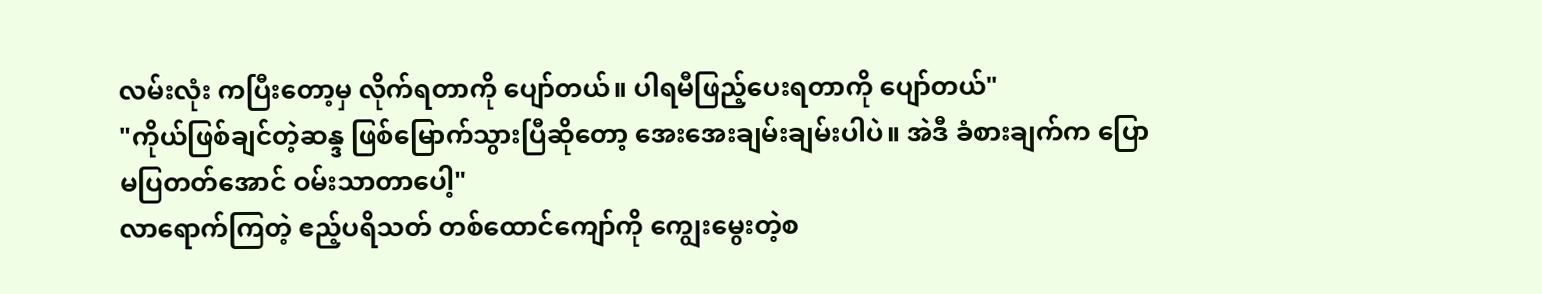လမ်းလုံး ကပြီးတော့မှ လိုက်ရတာကို ပျော်တယ်။ ပါရမီဖြည့်ပေးရတာကို ပျော်တယ်"
"ကိုယ်ဖြစ်ချင်တဲ့ဆန္ဒ ဖြစ်မြောက်သွားပြီဆိုတော့ အေးအေးချမ်းချမ်းပါပဲ။ အဲဒီ ခံစားချက်က ပြောမပြတတ်အောင် ဝမ်းသာတာပေါ့"
လာရောက်ကြတဲ့ ဧည့်ပရိသတ် တစ်ထောင်ကျော်ကို ကျွေးမွေးတဲ့စ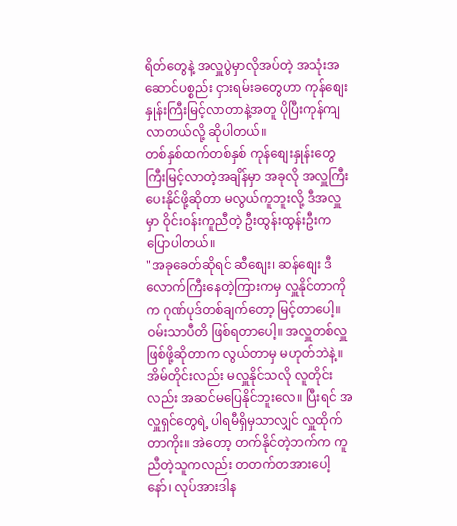ရိတ်တွေနဲ့ အလှူပွဲမှာလိုအပ်တဲ့ အသုံးအဆောင်ပစ္စည်း ငှားရမ်းခတွေဟာ ကုန်စျေးနှုန်းကြီးမြင့်လာတာနဲ့အတူ ပိုပြီးကုန်ကျလာတယ်လို့ ဆိုပါတယ်။
တစ်နှစ်ထက်တစ်နှစ် ကုန်စျေးနှုန်းတွေ ကြီးမြင့်လာတဲ့အချိန်မှာ အခုလို အလှူကြီးပေးနိုင်ဖို့ဆိုတာ မလွယ်ကူဘူးလို့ ဒီအလှူမှာ ဝိုင်းဝန်းကူညီတဲ့ ဦးထွန်းထွန်းဦးက ပြောပါတယ်။
"အခုခေတ်ဆိုရင် ဆီစျေး၊ ဆန်စျေး ဒီလောက်ကြီးနေတဲ့ကြားကမှ လှူနိုင်တာကိုက ဂုဏ်ပုဒ်တစ်ချက်တော့ မြင့်တာပေါ့။ ဝမ်းသာပီတိ ဖြစ်ရတာပေါ့။ အလှူတစ်လှူဖြစ်ဖို့ဆိုတာက လွယ်တာမှ မဟုတ်ဘဲနဲ့။ အိမ်တိုင်းလည်း မလှူနိုင်သလို လူတိုင်းလည်း အဆင်မပြေနိုင်ဘူးလေ။ ပြီးရင် အလှူရှင်တွေရဲ့ ပါရမီရှိမှသာလျှင် လှူထိုက်တာကိုး။ အဲတော့ တက်နိုင်တဲ့ဘက်က ကူညီတဲ့သူကလည်း တတက်တအားပေါ့နော်၊ လုပ်အားဒါန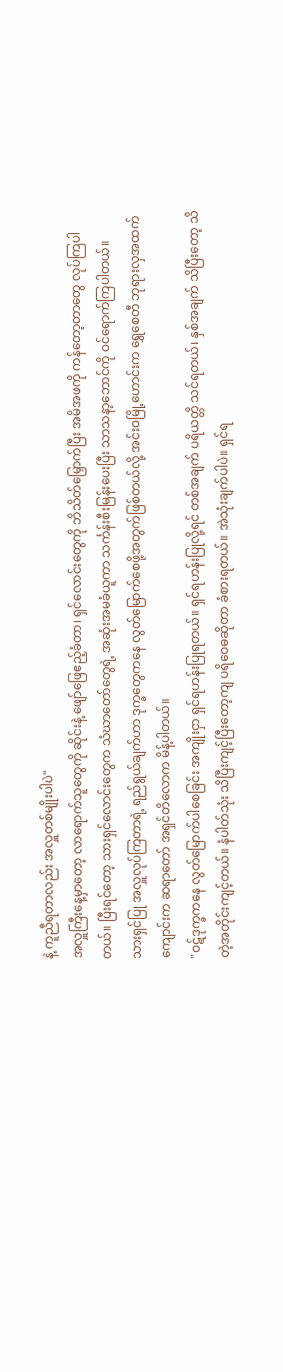နဲ့ ကူညီရတာလည်း အလှူတစ်မျိုးပါပဲ"
အလှူကြီးနေ့မှာတော့ လာရောက်သူတွေကို ဆိုင်းနဲ့ ဖျော်ဖြေဧည့်ခံတာ၊ ရှင်လောင်းတွေကို ဘိသိတ်မြှောက်ပြီး အမိအဖကို ကန်တော့တာတွေ လုပ်ကြပါတယ်။ ပြီးရင်တော့ သားရှင်လောင်းတွေက သံဃာတော်တွေရဲ့ အဆုံးအမခံယူကာ သင်္ကန်းစီးမြန်းပေးပြီး သာသနာ့ဘောင်ကို ဝင်ရောက်ကြပါတယ်။
သားရှင်ပြု အလှူလုပ်ကြတာရဲ့ ရည်ရွယ်ချက်ဟာ ဒုက္ခတွေကနေ လွတ်မြောက်စေဖို့အတွက်ဖြစ်တယ်လို့ အင်းဝမြို့ဟောင်းက ရွှေစေတီ ဘုရားလှအထက်ကျောင်းက ဆရာတော် အရှင်တိလောက မိန့်ပါတယ်။
"ဝဋ်ဒုက္ခကနေ လွတ်မြောက်ပါစေခြင်း အကျိုးငှာ ရှင်ရဟန်းပြုရတယ်။ ရှင်ရဟန်းပြုလို့ရင် တစ်အချက် ပရိယတ္တိ သင်ရတယ်၊ နှစ်အချက် သိပြီးတော့ သိတဲ့အတိုင်းကျင့်တယ်။ နံပါတ်သုံး သိပြီးကျင့်ပြီးတော့ကျ ပရိဝေဓဆိုတာ ခံစားရတယ်။ အဲသုံးချက်ပါပဲ။ ရှင်ရ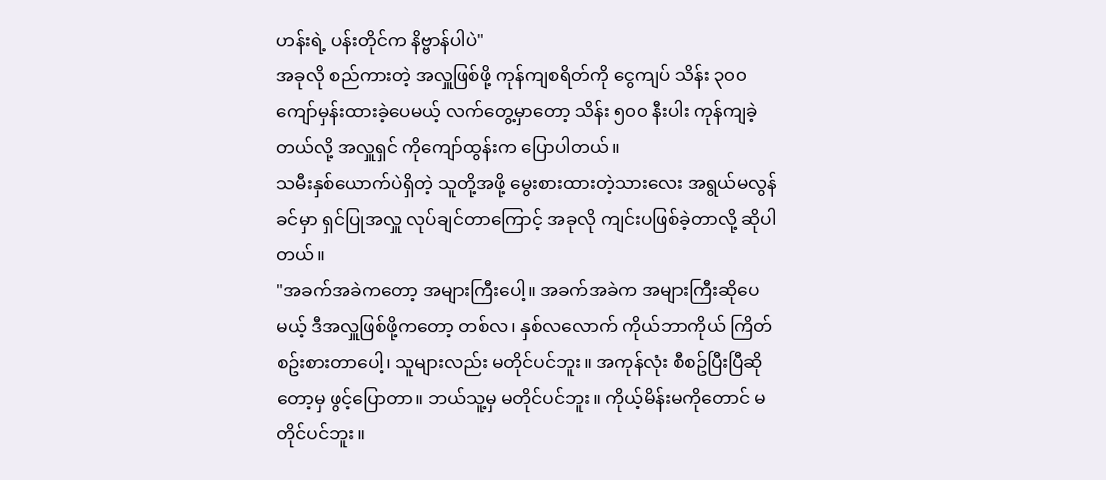ဟန်းရဲ့ ပန်းတိုင်က နိဗ္ဗာန်ပါပဲ"
အခုလို စည်ကားတဲ့ အလှူဖြစ်ဖို့ ကုန်ကျစရိတ်ကို ငွေကျပ် သိန်း ၃၀၀ ကျော်မှန်းထားခဲ့ပေမယ့် လက်တွေ့မှာတော့ သိန်း ၅၀၀ နီးပါး ကုန်ကျခဲ့တယ်လို့ အလှူရှင် ကိုကျော်ထွန်းက ပြောပါတယ်။
သမီးနှစ်ယောက်ပဲရှိတဲ့ သူတို့အဖို့ မွေးစားထားတဲ့သားလေး အရွယ်မလွန်ခင်မှာ ရှင်ပြုအလှူ လုပ်ချင်တာကြောင့် အခုလို ကျင်းပဖြစ်ခဲ့တာလို့ ဆိုပါတယ်။
"အခက်အခဲကတော့ အများကြီးပေါ့။ အခက်အခဲက အများကြီးဆိုပေမယ့် ဒီအလှူဖြစ်ဖို့ကတော့ တစ်လ၊ နှစ်လလောက် ကိုယ်ဘာကိုယ် ကြိတ်စဥ်းစားတာပေါ့၊ သူများလည်း မတိုင်ပင်ဘူး။ အကုန်လုံး စီစဥ်ပြီးပြီဆိုတော့မှ ဖွင့်ပြောတာ။ ဘယ်သူ့မှ မတိုင်ပင်ဘူး။ ကိုယ့်မိန်းမကိုတောင် မတိုင်ပင်ဘူး။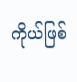ကိုယ်ဖြစ်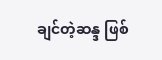ချင်တဲ့ဆန္ဒ ဖြစ်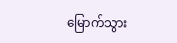မြောက်သွား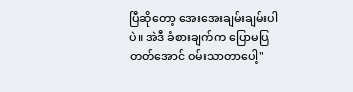ပြီဆိုတော့ အေးအေးချမ်းချမ်းပါပဲ။ အဲဒီ ခံစားချက်က ပြောမပြတတ်အောင် ဝမ်းသာတာပေါ့"